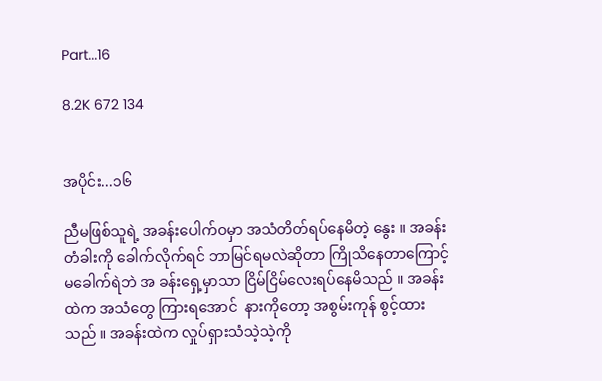Part...16

8.2K 672 134


အပိုင်း...၁၆

ညီမဖြစ်သူရဲ့ အခန်းပေါက်ဝမှာ အသံတိတ်ရပ်နေမိတဲ့ နွေး ။ အခန်းတံခါးကို ခေါက်လိုက်ရင် ဘာမြင်ရမလဲဆိုတာ ကြိုသိနေတာကြောင့် မခေါက်ရဲဘဲ အ ခန်းရှေ့မှာသာ ငြိမ်ငြိမ်လေးရပ်နေမိသည် ။ အခန်းထဲက အသံတွေ ကြားရအောင်  နားကိုတော့ အစွမ်းကုန် စွင့်ထားသည် ။ အခန်းထဲက လှုပ်ရှားသံသဲ့သဲ့ကို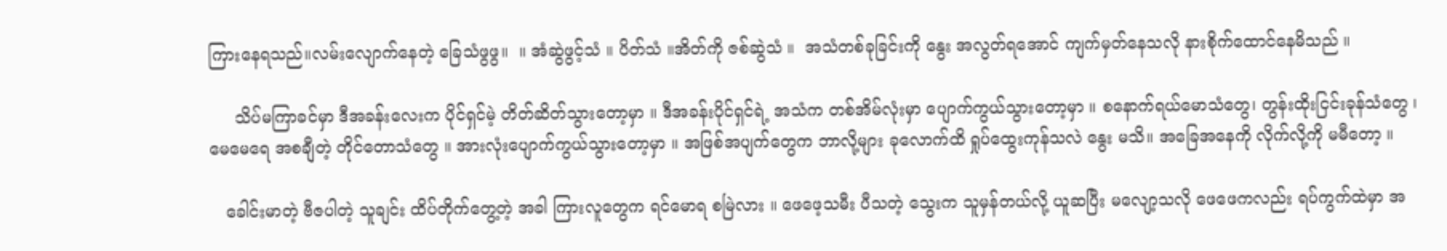ကြားနေရသည်။လမ်းလျောက်နေတဲ့ ခြေသံဖွဖွ။  ။ အံဆွဲဖွင့်သံ ။ ပိတ်သံ ။အိတ်ကို ဇစ်ဆွဲသံ ။  အသံတစ်ခုခြင်းကို နွေး အလွတ်ရအောင် ကျက်မှတ်နေသလို နားစိုက်ထောင်နေမိသည် ။

     သိပ်မကြာခင်မှာ ဒီအခန်းလေးက ပိုင်ရှင်မဲ့ တိတ်ဆိတ်သွားတော့မှာ ။ ဒီအခန်းပိုင်ရှင်ရဲ့ အသံက တစ်အိမ်လုံးမှာ ပျောက်ကွယ်သွားတော့မှာ ။ စနောက်ရယ်မောသံတွေ၊ တွန်းထိုးငြင်းခုန်သံတွေ ၊ မေမေရေ အစချီတဲ့ တိုင်တောသံတွေ ။ အားလုံးပျောက်ကွယ်သွားတော့မှာ ။ အဖြစ်အပျက်တွေက ဘာလို့များ ခုလောက်ထိ ရှုပ်ထွေးကုန်သလဲ နွေး မသိ။ အခြေအနေကို လိုက်လို့ကို မမီတော့ ။

   ခေါင်းမာတဲ့ ဗီဇပါတဲ့ သူချင်း ထိပ်တိုက်တွေ့တဲ့ အခါ ကြားလူတွေက ရင်မောရ စမြဲလား ။ ဖေဖေ့သမီး ပီသတဲ့ သွေးက သူမှန်တယ်လို့ ယူဆပြီး မလျော့သလို ဖေဖေကလည်း ရပ်ကွက်ထဲမှာ အ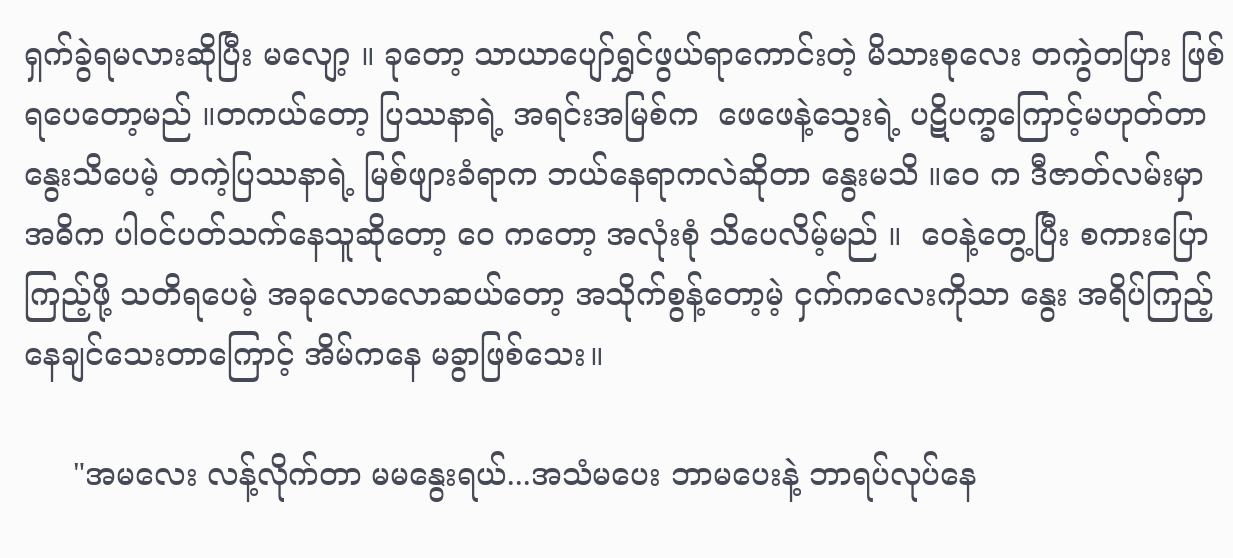ရှက်ခွဲရမလားဆိုပြီး မလျော့ ။ ခုတော့ သာယာပျော်ရွှင်ဖွယ်ရာကောင်းတဲ့ မိသားစုလေး တကွဲတပြား ဖြစ်ရပေတော့မည် ။တကယ်တော့ ပြဿနာရဲ့ အရင်းအမြစ်က  ဖေဖေနဲ့သွေးရဲ့ ပဋိပက္ခကြောင့်မဟုတ်တာ နွေးသိပေမဲ့ တကဲ့ပြဿနာရဲ့ မြစ်ဖျားခံရာက ဘယ်နေရာကလဲဆိုတာ နွေးမသိ ။ဝေ က ဒီဇာတ်လမ်းမှာ အဓိက ပါဝင်ပတ်သက်နေသူဆိုတော့ ဝေ ကတော့ အလုံးစုံ သိပေလိမ့်မည် ။  ဝေနဲ့တွေ့ပြီး စကားပြောကြည့်ဖို့ သတိရပေမဲ့ အခုလောလောဆယ်တော့ အသိုက်စွန့်တော့မဲ့ ငှက်ကလေးကိုသာ နွေး အရိပ်ကြည့်နေချင်သေးတာကြောင့် အိမ်ကနေ မခွာဖြစ်သေး။

     "အမလေး လန့်လိုက်တာ မမနွေးရယ်...အသံမပေး ဘာမပေးနဲ့ ဘာရပ်လုပ်နေ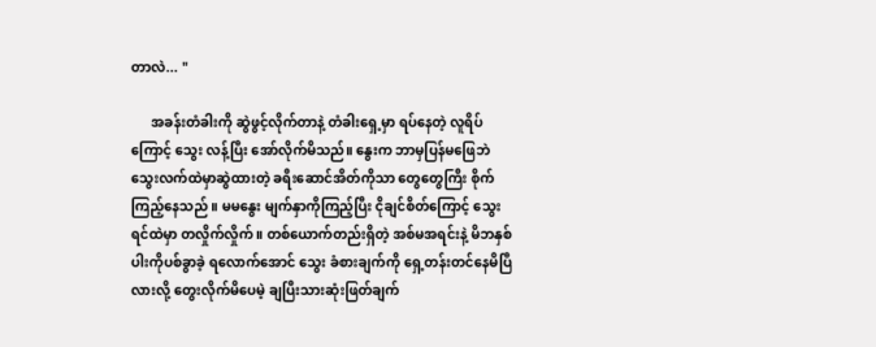တာလဲ... "

      အခန်းတံခါးကို ဆွဲဖွင့်လိုက်တာနဲ့ တံခါးရှေ့မှာ ရပ်နေတဲ့ လူရိပ်ကြောင့် သွေး လန့်ပြီး အော်လိုက်မိသည်။ နွေးက ဘာမှပြန်မဖြေဘဲ သွေးလက်ထဲမှာဆွဲထားတဲ့ ခရီးဆောင်အိတ်ကိုသာ တွေတွေကြီး စိုက်ကြည့်နေသည် ။ မမနွေး မျက်နှာကိုကြည့်ပြီး ငိုချင်စိတ်ကြောင့် သွေးရင်ထဲမှာ တလှိုက်လှိုက် ။ တစ်ယောက်တည်းရှိတဲ့ အစ်မအရင်းနဲ့ မိဘနှစ်ပါးကိုပစ်ခွာခဲ့ ရလောက်အောင် သွေး ခံစားချက်ကို ရှေ့တန်းတင်နေမိပြီလားလို့ တွေးလိုက်မိပေမဲ့ ချပြီးသားဆုံးဖြတ်ချက်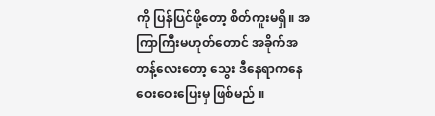ကို ပြန်ပြင်ဖို့တော့ စိတ်ကူးမရှိ။ အကြာကြီးမဟုတ်တောင် အခိုက်အတန့်လေးတော့ သွေး ဒီနေရာကနေ ဝေးဝေးပြေးမှ ဖြစ်မည် ။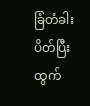ခြံတံခါးပိတ်ပြီး ထွက်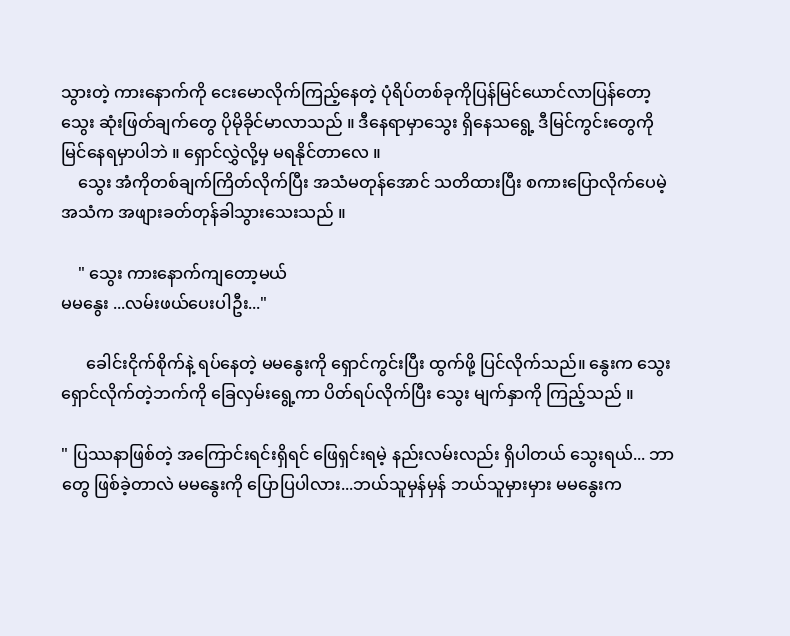သွားတဲ့ ကားနောက်ကို ငေးမောလိုက်ကြည့်နေတဲ့ ပုံရိပ်တစ်ခုကိုပြန်မြင်ယောင်လာပြန်တော့ သွေး ဆုံးဖြတ်ချက်တွေ ပိုမိုခိုင်မာလာသည် ။ ဒီနေရာမှာသွေး ရှိနေသရွေ့ ဒီမြင်ကွင်းတွေကို မြင်နေရမှာပါဘဲ ။ ရှောင်လွှဲလို့မှ မရနိုင်တာလေ ။
    သွေး အံကိုတစ်ချက်ကြိတ်လိုက်ပြီး အသံမတုန်အောင် သတိထားပြီး စကားပြောလိုက်ပေမဲ့ အသံက အဖျားခတ်တုန်ခါသွားသေးသည် ။

    " သွေး ကားနောက်ကျတော့မယ်
မမနွေး ...လမ်းဖယ်ပေးပါဦး..."

      ခေါင်းငိုက်စိုက်နဲ့ ရပ်နေတဲ့ မမနွေးကို ရှောင်ကွင်းပြီး ထွက်ဖို့ ပြင်လိုက်သည်။ နွေးက သွေးရှောင်လိုက်တဲ့ဘက်ကို ခြေလှမ်းရွေ့ကာ ပိတ်ရပ်လိုက်ပြီး သွေး မျက်နှာကို ကြည့်သည် ။

" ပြဿနာဖြစ်တဲ့ အကြောင်းရင်းရှိရင် ဖြေရှင်းရမဲ့ နည်းလမ်းလည်း ရှိပါတယ် သွေးရယ်... ဘာတွေ ဖြစ်ခဲ့တာလဲ မမနွေးကို ပြောပြပါလား...ဘယ်သူမှန်မှန် ဘယ်သူမှားမှား မမနွေးက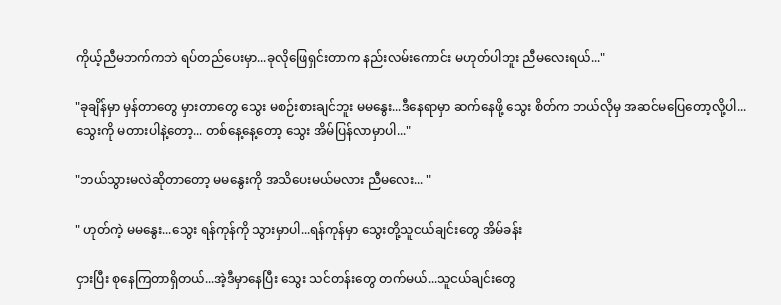ကိုယ့်ညီမဘက်ကဘဲ ရပ်တည်ပေးမှာ...ခုလိုဖြေရှင်းတာက နည်းလမ်းကောင်း မဟုတ်ပါဘူး ညီမလေးရယ်..."

"ခုချိန်မှာ မှန်တာတွေ မှားတာတွေ သွေး မစဉ်းစားချင်ဘူး မမနွေး...ဒီနေရာမှာ ဆက်နေဖို့ သွေး စိတ်က ဘယ်လိုမှ အဆင်မပြေတော့လို့ပါ...သွေးကို မတားပါနဲ့တော့... တစ်နေ့နေ့တော့ သွေး အိမ်ပြန်လာမှာပါ..."

"ဘယ်သွားမလဲဆိုတာတော့ မမနွေးကို အသိပေးမယ်မလား ညီမလေး... "

" ဟုတ်ကဲ့ မမနွေး...သွေး ရန်ကုန်ကို သွားမှာပါ...ရန်ကုန်မှာ သွေးတို့သူငယ်ချင်းတွေ အိမ်ခန်း

ငှားပြီး စုနေကြတာရှိတယ်...အဲ့ဒီမှာနေပြီး သွေး သင်တန်းတွေ တက်မယ်...သူငယ်ချင်းတွေ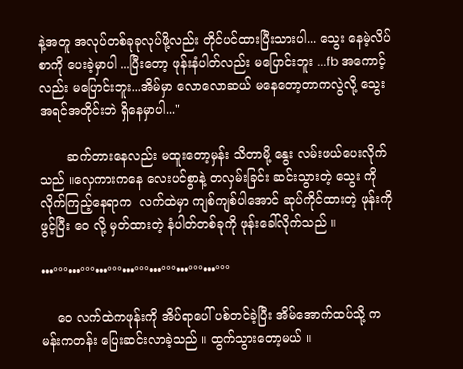နဲ့အတူ အလုပ်တစ်ခုခုလုပ်ဖို့လည်း တိုင်ပင်ထားပြီးသားပါ... သွေး နေမဲ့လိပ်စာကို ပေးခဲ့မှာပါ ...ပြီးတော့ ဖုန်းနံပါတ်လည်း မပြောင်းဘူး ...fb အကောင့်လည်း မပြောင်းဘူး...အိမ်မှာ လောလောဆယ် မနေတော့တာကလွဲလို့ သွေး အရင်အတိုင်းဘဲ ရှိနေမှာပါ..."

       ဆက်တားနေလည်း မထူးတော့မှန်း သိတာမို့ နွေး လမ်းဖယ်ပေးလိုက်သည် ။လှေကားကနေ လေးပင်စွာနဲ့ တလှမ်းခြင်း ဆင်းသွားတဲ့ သွေး ကိုလိုက်ကြည့်နေရာက  လက်ထဲမှာ ကျစ်ကျစ်ပါအောင် ဆုပ်ကိုင်ထားတဲ့ ဖုန်းကိုဖွင့်ပြီး ဝေ လို့ မှတ်ထားတဲ့ နံပါတ်တစ်ခုကို ဖုန်းခေါ်လိုက်သည် ။

•••°°°•••°°°•••°°°•••°°°•••°°°•••°°°•••°°°

    ဝေ လက်ထဲကဖုန်းကို အိပ်ရာပေါ် ပစ်တင်ခဲ့ပြီး အိမ်အောက်ထပ်သို့ ကမန်းကတန်း ပြေးဆင်းလာခဲ့သည် ။ ထွက်သွားတော့မယ် ။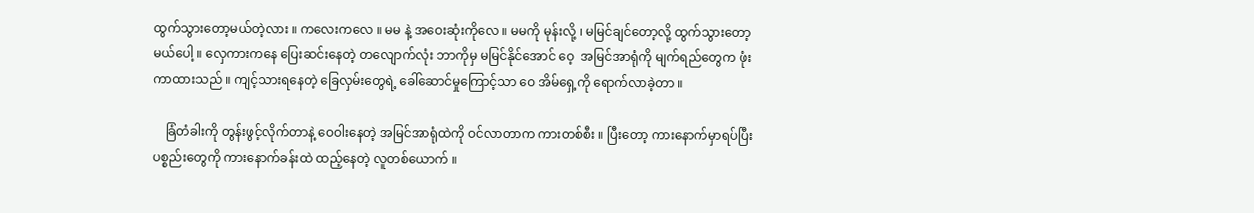ထွက်သွားတော့မယ်တဲ့လား ။ ကလေးကလေ ။ မမ နဲ့ အဝေးဆုံးကိုလေ ။ မမကို မုန်းလို့ ၊ မမြင်ချင်တော့လို့ ထွက်သွားတော့မယ်ပေါ့ ။ လှေကားကနေ ပြေးဆင်းနေတဲ့ တလျောက်လုံး ဘာကိုမှ မမြင်နိုင်အောင် ဝေ့  အမြင်အာရုံကို မျက်ရည်တွေက ဖုံးကာထားသည် ။ ကျင့်သားရနေတဲ့ ခြေလှမ်းတွေရဲ့ ခေါ်ဆောင်မှုကြောင့်သာ ဝေ အိမ်ရှေ့ကို ရောက်လာခဲ့တာ ။

    ခြံတံခါးကို တွန်းဖွင့်လိုက်တာနဲ့ ဝေဝါးနေတဲ့ အမြင်အာရုံထဲကို ဝင်လာတာက ကားတစ်စီး ။ ပြီးတော့ ကားနောက်မှာရပ်ပြီး ပစ္စည်းတွေကို ကားနောက်ခန်းထဲ ထည့်နေတဲ့ လူတစ်ယောက် ။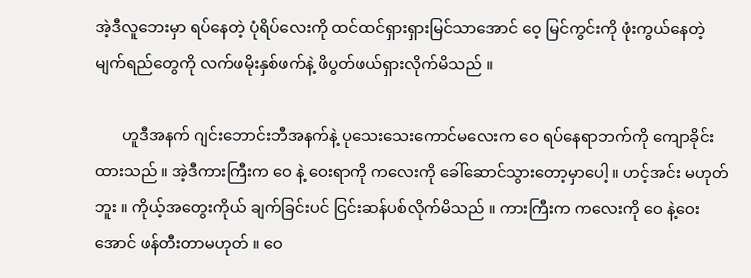အဲ့ဒီလူဘေးမှာ ရပ်နေတဲ့ ပုံရိပ်လေးကို ထင်ထင်ရှားရှားမြင်သာအောင် ဝေ့ မြင်ကွင်းကို ဖုံးကွယ်နေတဲ့ မျက်ရည်တွေကို လက်ဖမိုးနှစ်ဖက်နဲ့ ဖိပွတ်ဖယ်ရှားလိုက်မိသည် ။

       ဟူဒီအနက် ဂျင်းဘောင်းဘီအနက်နဲ့ ပုသေးသေးကောင်မလေးက ဝေ ရပ်နေရာဘက်ကို ကျောခိုင်းထားသည် ။ အဲ့ဒီကားကြီးက ဝေ နဲ့ ဝေးရာကို ကလေးကို ခေါ်ဆောင်သွားတော့မှာပေါ့ ။ ဟင့်အင်း မဟုတ်ဘူး ။ ကိုယ့်အတွေးကိုယ် ချက်ခြင်းပင် ငြင်းဆန်ပစ်လိုက်မိသည် ။ ကားကြီးက ကလေးကို ဝေ နဲ့ဝေးအောင် ဖန်တီးတာမဟုတ် ။ ဝေ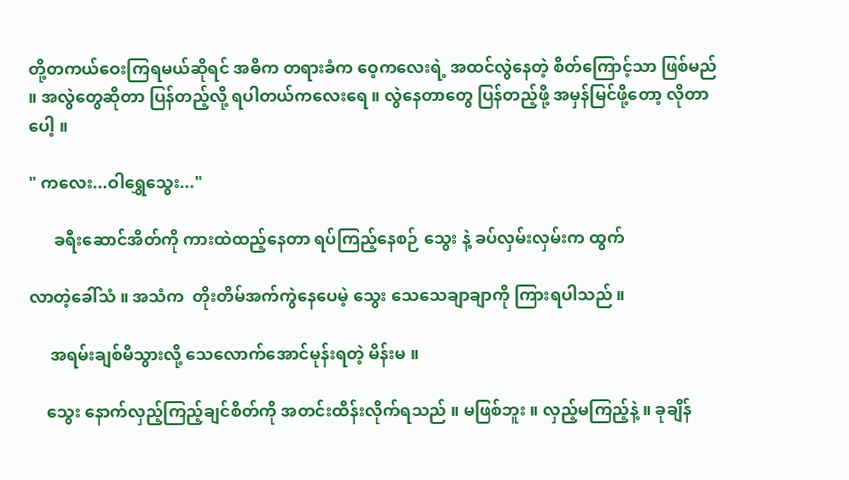တို့တကယ်ဝေးကြရမယ်ဆိုရင် အဓိက တရားခံက ဝေ့ကလေးရဲ့ အထင်လွဲနေတဲ့ စိတ်ကြောင့်သာ ဖြစ်မည် ။ အလွဲတွေဆိုတာ ပြန်တည့်လို့ ရပါတယ်ကလေးရေ ။ လွဲနေတာတွေ ပြန်တည့်ဖို့ အမှန်မြင်ဖို့တော့ လိုတာပေါ့ ။

" ကလေး...ဝါရွှေသွေး..."

      ခရီးဆောင်အိတ်ကို ကားထဲထည့်နေတာ ရပ်ကြည့်နေစဉ် သွေး နဲ့ ခပ်လှမ်းလှမ်းက ထွက်

လာတဲ့ခေါ်သံ ။ အသံက  တိုးတိမ်အက်ကွဲနေပေမဲ့ သွေး သေသေချာချာကို ကြားရပါသည် ။

     အရမ်းချစ်မိသွားလို့ သေလောက်အောင်မုန်းရတဲ့ မိန်းမ ။

    သွေး နောက်လှည့်ကြည့်ချင်စိတ်ကို အတင်းထိန်းလိုက်ရသည် ။ မဖြစ်ဘူး ။ လှည့်မကြည့်နဲ့ ။ ခုချိန်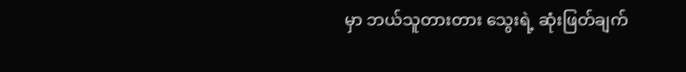မှာ ဘယ်သူတားတား သွေးရဲ့ ဆုံးဖြတ်ချက်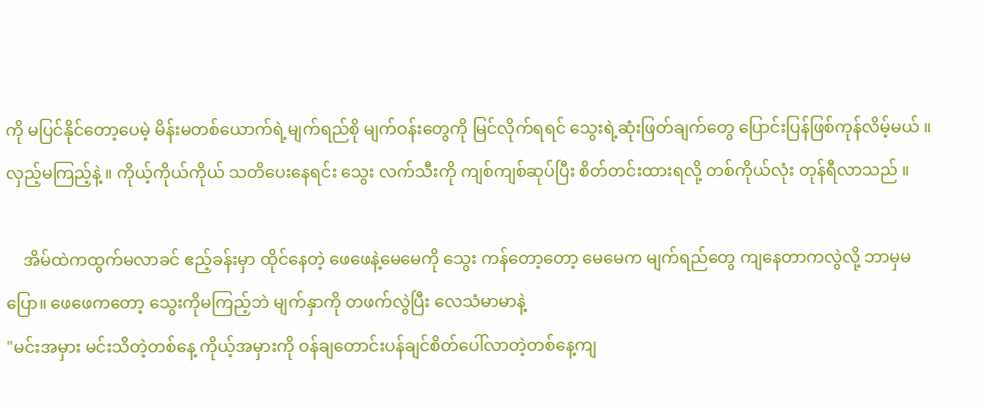ကို မပြင်နိုင်တော့ပေမဲ့ မိန်းမတစ်ယောက်ရဲ့မျက်ရည်စို မျက်ဝန်းတွေကို မြင်လိုက်ရရင် သွေးရဲ့ဆုံးဖြတ်ချက်တွေ ပြောင်းပြန်ဖြစ်ကုန်လိမ့်မယ် ။ လှည့်မကြည့်နဲ့ ။ ကိုယ့်ကိုယ်ကိုယ် သတိပေးနေရင်း သွေး လက်သီးကို ကျစ်ကျစ်ဆုပ်ပြီး စိတ်တင်းထားရလို့ တစ်ကိုယ်လုံး တုန်ရီလာသည် ။

    အိမ်ထဲကထွက်မလာခင် ဧည့်ခန်းမှာ ထိုင်နေတဲ့ ဖေဖေနဲ့မေမေကို သွေး ကန်တော့တော့ မေမေက မျက်ရည်တွေ ကျနေတာကလွဲလို့ ဘာမှမပြော။ ဖေဖေကတော့ သွေးကိုမကြည့်ဘဲ မျက်နှာကို တဖက်လွဲပြီး လေသံမာမာနဲ့
"မင်းအမှား မင်းသိတဲ့တစ်နေ့ ကိုယ့်အမှားကို ဝန်ချတောင်းပန်ချင်စိတ်ပေါ်လာတဲ့တစ်နေ့ကျ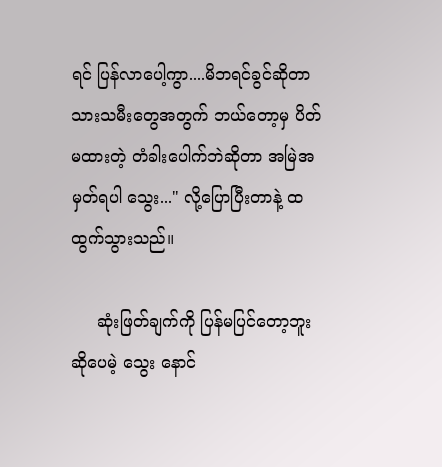ရင် ပြန်လာပေါ့ကွာ....မိဘရင်ခွင်ဆိုတာ သားသမီးတွေအတွက် ဘယ်တော့မှ ပိတ်မထားတဲ့ တံခါးပေါက်ဘဲဆိုတာ အမြဲအမှတ်ရပါ သွေး..." လို့ပြောပြီးတာနဲ့ ထထွက်သွားသည်။

     ဆုံးဖြတ်ချက်ကို ပြန်မပြင်တော့ဘူး ဆိုပေမဲ့ သွေး နောင်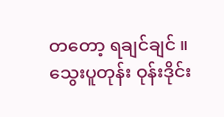တတော့ ရချင်ချင် ။ သွေးပူတုန်း ဝုန်းဒိုင်း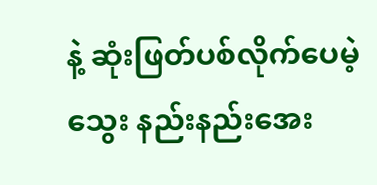နဲ့ ဆုံးဖြတ်ပစ်လိုက်ပေမဲ့ သွေး နည်းနည်းအေး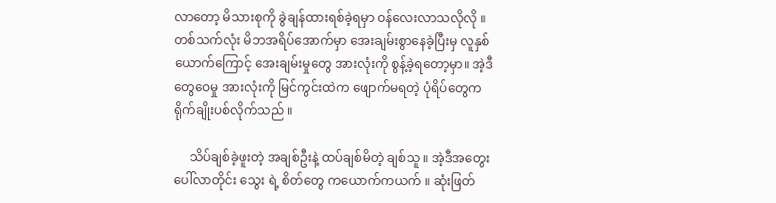လာတော့ မိသားစုကို ခွဲချန်ထားရစ်ခဲ့ရမှာ ဝန်လေးလာသလိုလို ။ တစ်သက်လုံး မိဘအရိပ်အောက်မှာ အေးချမ်းစွာနေခဲ့ပြီးမှ လူနှစ်ယောက်ကြောင့် အေးချမ်းမှုတွေ အားလုံးကို စွန့်ခဲ့ရတော့မှာ။ အဲ့ဒီတွေဝေမှု အားလုံးကို မြင်ကွင်းထဲက ဖျောက်မရတဲ့ ပုံရိပ်တွေက ရိုက်ချိုးပစ်လိုက်သည် ။

     သိပ်ချစ်ခဲ့ဖူးတဲ့ အချစ်ဦးနဲ့ ထပ်ချစ်မိတဲ့ ချစ်သူ ။ အဲ့ဒီအတွေးပေါ်လာတိုင်း သွေး ရဲ့ စိတ်တွေ ကယောက်ကယက် ။ ဆုံးဖြတ်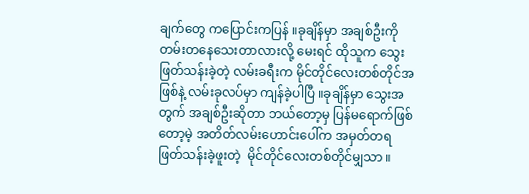ချက်တွေ ကပြောင်းကပြန် ။ခုချိန်မှာ အချစ်ဦးကို တမ်းတနေသေးတာလားလို့ မေးရင် ထိုသူက သွေး ဖြတ်သန်းခဲ့တဲ့ လမ်းခရီးက မိုင်တိုင်လေးတစ်တိုင်အဖြစ်နဲ့ လမ်းခုလပ်မှာ ကျန်ခဲ့ပါပြီ ။ခုချိန်မှာ သွေးအတွက် အချစ်ဦးဆိုတာ ဘယ်တော့မှ ပြန်မရောက်ဖြစ်တော့မဲ့ အတိတ်လမ်းဟောင်းပေါ်က အမှတ်တရ ဖြတ်သန်းခဲ့ဖူးတဲ့  မိုင်တိုင်လေးတစ်တိုင်မျှသာ ။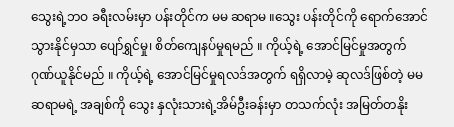သွေးရဲ့ဘဝ ခရီးလမ်းမှာ ပန်းတိုင်က မမ ဆရာမ ။သွေး ပန်းတိုင်ကို ရောက်အောင် သွားနိုင်မှသာ ပျော်ရွှင်မှု၊ စိတ်ကျေနပ်မှုရမည် ။ ကိုယ့်ရဲ့ အောင်မြင်မှုအတွက် ဂုဏ်ယူနိုင်မည် ။ ကိုယ့်ရဲ့ အောင်မြင်မှုရလဒ်အတွက် ရရှိလာမဲ့ ဆုလဒ်ဖြစ်တဲ့ မမ ဆရာမရဲ့ အချစ်ကို သွေး နှလုံးသားရဲ့အိမ်ဦးခန်းမှာ တသက်လုံး အမြတ်တနိုး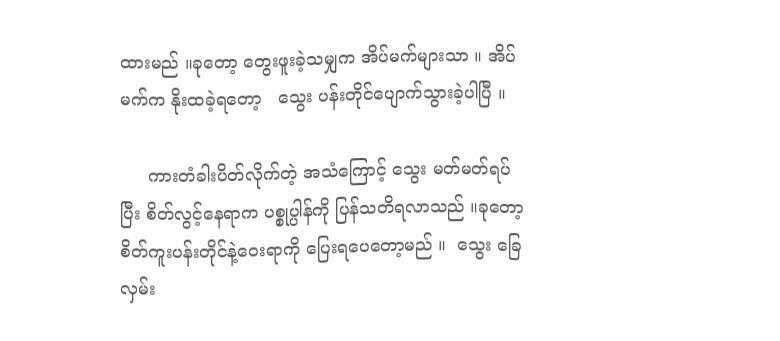ထားမည် ။ခုတော့ တွေးဖူးခဲ့သမျှက အိပ်မက်များသာ ။ အိပ်မက်က နိုးထခဲ့ရတော့   သွေး ပန်းတိုင်ပျောက်သွားခဲ့ပါပြီ ။

     ကားတံခါးပိတ်လိုက်တဲ့ အသံကြောင့် သွေး မတ်မတ်ရပ်ပြီး စိတ်လွင့်နေရာက ပစ္စုပ္ပါန်ကို ပြန်သတိရလာသည် ။ခုတော့ စိတ်ကူးပန်းတိုင်နဲ့ဝေးရာကို ပြေးရပေတော့မည် ။  သွေး ခြေလှမ်း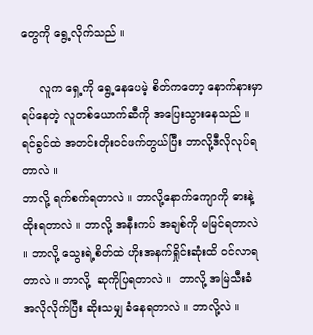တွေကို ရွေ့လိုက်သည် ။

     လူက ရှေ့ကို ရွေ့နေပေမဲ့ စိတ်ကတော့ နောက်နားမှာ ရပ်နေတဲ့ လူတစ်ယောက်ဆီကို အပြေးသွားနေသည် ။ ရင်ခွင်ထဲ အတင်းတိုးဝင်ဖက်တွယ်ပြီး ဘာလို့ဒီလိုလုပ်ရတာလဲ ။
ဘာလို့ ရက်စက်ရတာလဲ ။ ဘာလို့နောက်ကျောကို ဓားနဲ့ထိုးရတာလဲ ။ ဘာလို့ အနီးကပ် အချစ်ကို မမြင်ရတာလဲ ။ ဘာလို့ သွေးရဲ့စိတ်ထဲ ဟိုးအနက်ရှိုင်းဆုံးထိ ဝင်လာရတာလဲ ။ ဘာလို့  ဆုကိုပြရတာလဲ ။  ဘာလို့ အမြဲသီးခံ အလိုလိုက်ပြီး ဆိုးသမျှ ခံနေရတာလဲ ။ ဘာလို့လဲ ။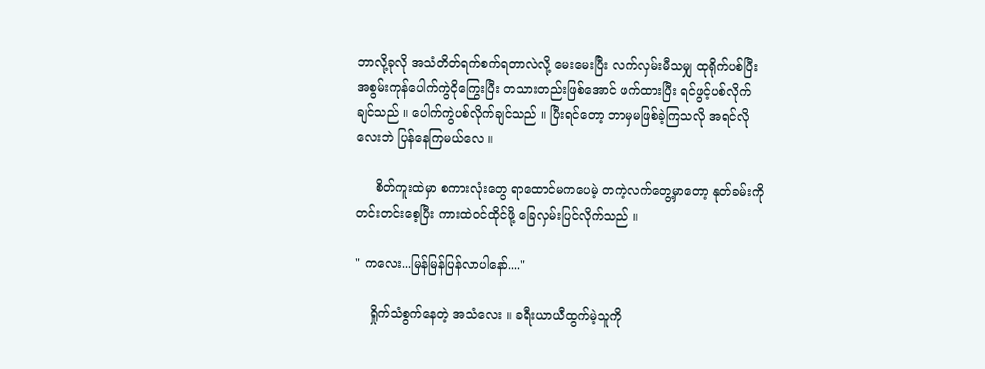ဘာလို့ခုလို အသံတိတ်ရက်စက်ရတာလဲလို့ မေးမေးပြီး လက်လှမ်းမီသမျှ ထုရိုက်ပစ်ပြီး အစွမ်းကုန်ပေါက်ကွဲငိုကြွေးပြီး တသားတည်းဖြစ်အောင် ဖက်ထားပြီး ရင်ဖွင့်ပစ်လိုက်ချင်သည် ။ ပေါက်ကွဲပစ်လိုက်ချင်သည် ။ ပြီးရင်တော့ ဘာမှမဖြစ်ခဲ့ကြသလို အရင်လိုလေးဘဲ ပြန်နေကြမယ်လေ ။

     စိတ်ကူးထဲမှာ စကားလုံးတွေ ရာထောင်မကပေမဲ့ တကဲ့လက်တွေ့မှာတော့ နုတ်ခမ်းကို တင်းတင်းစေ့ပြီး ကားထဲဝင်ထိုင်ဖို့ ခြေလှမ်းပြင်လိုက်သည် ။

" ကလေး...မြန်မြန်ပြန်လာပါနော်...."

    ရှိုက်သံစွက်နေတဲ့ အသံလေး ။ ခရီးယာယီထွက်မဲ့သူကို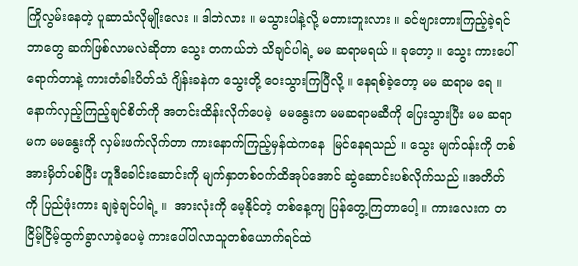ကြိုလွမ်းနေတဲ့ ပူဆာသံလိုမျိုးလေး ။ ဒါဘဲလား ။ မသွားပါနဲ့လို့ မတားဘူးလား ။ ခင်ဗျားတားကြည့်ခဲ့ရင် ဘာတွေ ဆက်ဖြစ်လာမလဲဆိုတာ သွေး တကယ်ဘဲ သိချင်ပါရဲ့ မမ ဆရာမရယ် ။ ခုတော့ ။ သွေး ကားပေါ်ရောက်တာနဲ့ ကားတံခါးပိတ်သံ ဂျိန်းခနဲက သွေးတို့ ဝေးသွားကြပြီလို့ ။ နေရစ်ခဲ့တော့ မမ ဆရာမ ရေ ။ နောက်လှည့်ကြည့်ချင်စိတ်ကို အတင်းထိန်းလိုက်ပေမဲ့  မမနွေးက မမဆရာမဆီကို ပြေးသွားပြီး မမ ဆရာမက မမနွေးကို လှမ်းဖက်လိုက်တာ ကားနောက်ကြည့်မှန်ထဲကနေ  မြင်နေရသည် ။ သွေး မျက်ဝန်းကို တစ်အားမှိတ်ပစ်ပြီး ဟူဒီခေါင်းဆောင်းကို မျက်နှာတစ်ဝက်ထိအုပ်အောင် ဆွဲဆောင်းပစ်လိုက်သည် ။အတိတ်ကို ပြည်ဖုံးကား ချခဲ့ချင်ပါရဲ့ ။  အားလုံးကို မေ့နိုင်တဲ့ တစ်နေ့ကျ ပြန်တွေ့ကြတာပေါ့ ။ ကားလေးက တငြိမ့်ငြိမ့်ထွက်ခွာလာခဲ့ပေမဲ့ ကားပေါ်ပါလာသူတစ်ယောက်ရင်ထဲ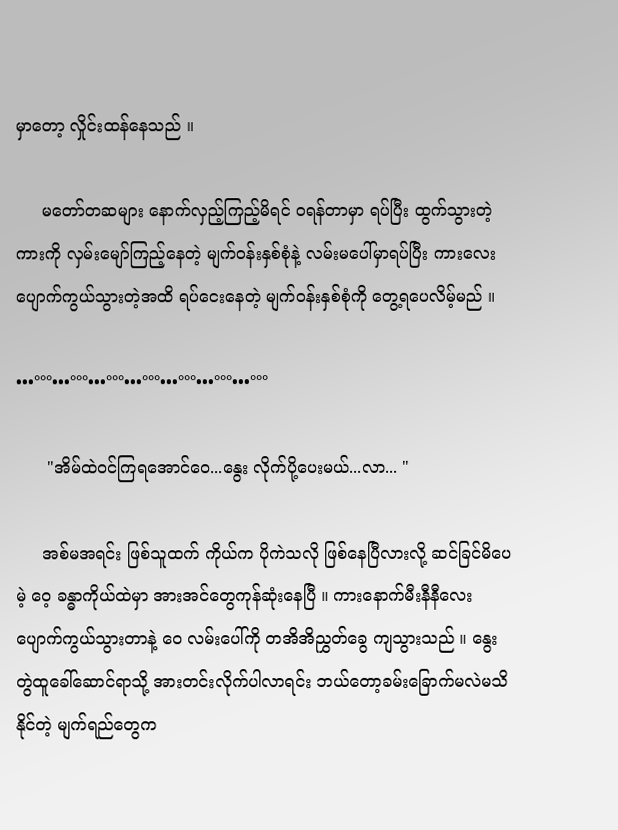မှာတော့ လှိုင်းထန်နေသည် ။

     မတော်တဆများ နောက်လှည့်ကြည့်မိရင် ဝရန်တာမှာ ရပ်ပြီး ထွက်သွားတဲ့ကားကို လှမ်းမျော်ကြည့်နေတဲ့ မျက်ဝန်းနှစ်စုံနဲ့ လမ်းမပေါ်မှာရပ်ပြီး ကားလေးပျောက်ကွယ်သွားတဲ့အထိ ရပ်ငေးနေတဲ့ မျက်ဝန်းနှစ်စုံကို တွေ့ရပေလိမ့်မည် ။

•••°°°•••°°°•••°°°•••°°°•••°°°•••°°°•••°°°

      "အိမ်ထဲဝင်ကြရအောင်ဝေ...နွေး လိုက်ပို့ပေးမယ်...လာ... "

     အစ်မအရင်း ဖြစ်သူထက် ကိုယ်က ပိုကဲသလို ဖြစ်နေပြီလားလို့ ဆင်ခြင်မိပေမဲ့ ဝေ့ ခန္ဓာကိုယ်ထဲမှာ အားအင်တွေကုန်ဆုံးနေပြီ ။ ကားနောက်မီးနီနီလေး ပျောက်ကွယ်သွားတာနဲ့ ဝေ လမ်းပေါ်ကို တအိအိညွှတ်ခွေ ကျသွားသည် ။ နွေး တွဲထူခေါ်ဆောင်ရာသို့ အားတင်းလိုက်ပါလာရင်း ဘယ်တော့ခမ်းခြောက်မလဲမသိနိုင်တဲ့ မျက်ရည်တွေက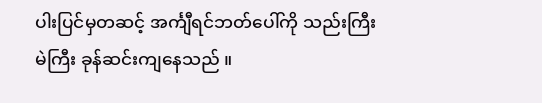ပါးပြင်မှတဆင့် အင်္ကျီရင်ဘတ်ပေါ်ကို သည်းကြီးမဲကြီး ခုန်ဆင်းကျနေသည် ။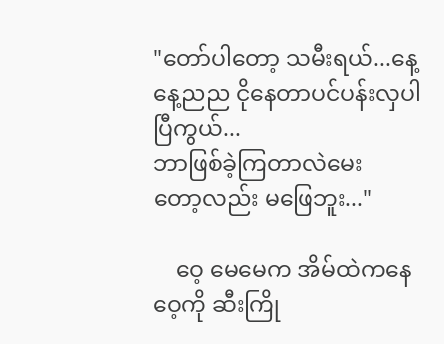"တော်ပါတော့ သမီးရယ်...နေ့နေ့ညည ငိုနေတာပင်ပန်းလှပါပြီကွယ်...
ဘာဖြစ်ခဲ့ကြတာလဲမေး
တော့လည်း မဖြေဘူး..."

    ဝေ့ မေမေက အိမ်ထဲကနေ ဝေ့ကို ဆီးကြို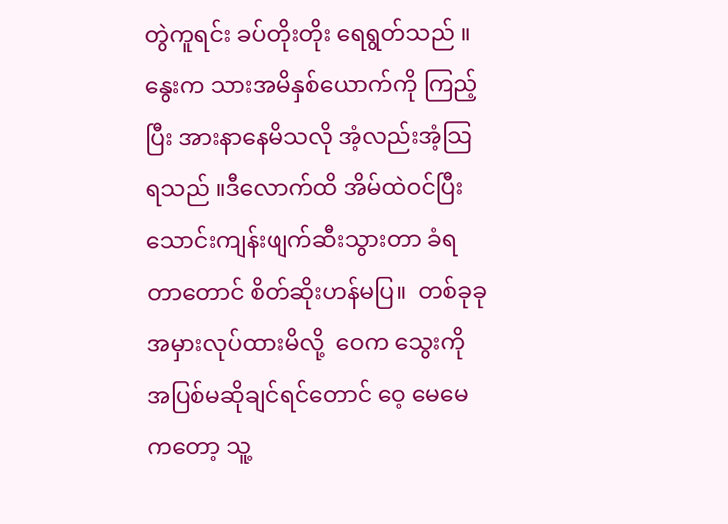တွဲကူရင်း ခပ်တိုးတိုး ရေရွတ်သည် ။ နွေးက သားအမိနှစ်ယောက်ကို ကြည့်ပြီး အားနာနေမိသလို အံ့လည်းအံ့သြရသည် ။ဒီလောက်ထိ အိမ်ထဲဝင်ပြီး သောင်းကျန်းဖျက်ဆီးသွားတာ ခံရတာတောင် စိတ်ဆိုးဟန်မပြ။  တစ်ခုခုအမှားလုပ်ထားမိလို့  ဝေက သွေးကို အပြစ်မဆိုချင်ရင်တောင် ဝေ့ မေမေကတော့ သူ့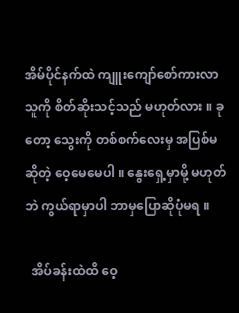အိမ်ပိုင်နက်ထဲ ကျူးကျော်စော်ကားလာသူကို စိတ်ဆိုးသင့်သည် မဟုတ်လား ။ ခုတော့ သွေးကို တစ်စက်လေးမှ အပြစ်မဆိုတဲ့ ဝေ့မေမေပါ ။ နွေးရှေ့မှာမို့ မဟုတ်ဘဲ ကွယ်ရာမှာပါ ဘာမှပြောဆိုပုံမရ ။

  အိပ်ခန်းထဲထိ ဝေ့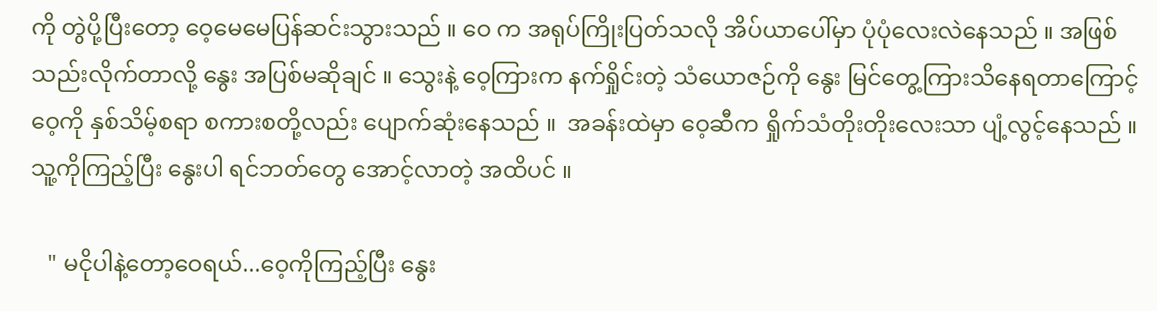ကို တွဲပို့ပြီးတော့ ဝေ့မေမေပြန်ဆင်းသွားသည် ။ ဝေ က အရုပ်ကြိုးပြတ်သလို အိပ်ယာပေါ်မှာ ပုံပုံလေးလဲနေသည် ။ အဖြစ်သည်းလိုက်တာလို့ နွေး အပြစ်မဆိုချင် ။ သွေးနဲ့ ဝေ့ကြားက နက်ရှိုင်းတဲ့ သံယောဇဉ်ကို နွေး မြင်တွေ့ကြားသိနေရတာကြောင့် ဝေ့ကို နှစ်သိမ့်စရာ စကားစတို့လည်း ပျောက်ဆုံးနေသည် ။  အခန်းထဲမှာ ဝေ့ဆီက ရှိုက်သံတိုးတိုးလေးသာ ပျံ့လွင့်နေသည် ။ သူ့ကိုကြည့်ပြီး နွေးပါ ရင်ဘတ်တွေ အောင့်လာတဲ့ အထိပင် ။

   " မငိုပါနဲ့တော့ဝေရယ်...ဝေ့ကိုကြည့်ပြီး နွေး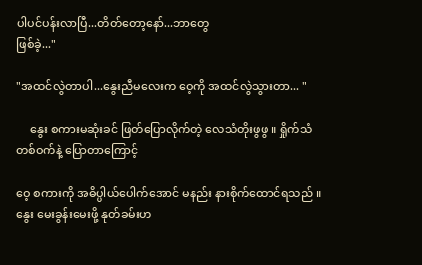ပါပင်ပန်းလာပြီ...တိတ်တော့နော်...ဘာတွေ
ဖြစ်ခဲ့..."

"အထင်လွဲတာပါ...နွေးညီမလေးက ဝေ့ကို အထင်လွဲသွားတာ... "

     နွေး စကားမဆုံးခင် ဖြတ်ပြောလိုက်တဲ့ လေသံတိုးဖွဖွ ။ ရှိုက်သံတစ်ဝက်နဲ့ ပြောတာကြောင့်

ဝေ့ စကားကို အဓိပ္ပါယ်ပေါက်အောင် မနည်း နားစိုက်ထောင်ရသည် ။ နွေး မေးခွန်းမေးဖို့ နုတ်ခမ်းဟ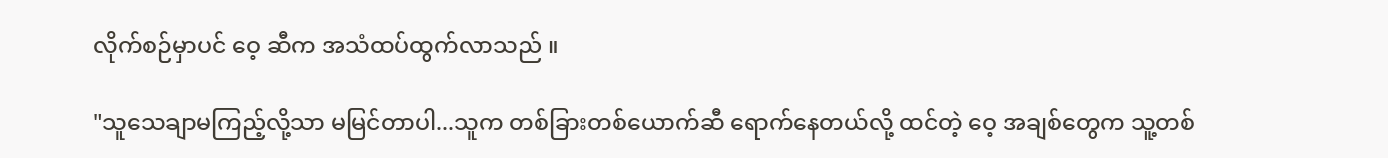လိုက်စဉ်မှာပင် ဝေ့ ဆီက အသံထပ်ထွက်လာသည် ။

"သူသေချာမကြည့်လို့သာ မမြင်တာပါ...သူက တစ်ခြားတစ်ယောက်ဆီ ရောက်နေတယ်လို့ ထင်တဲ့ ဝေ့ အချစ်တွေက သူ့တစ်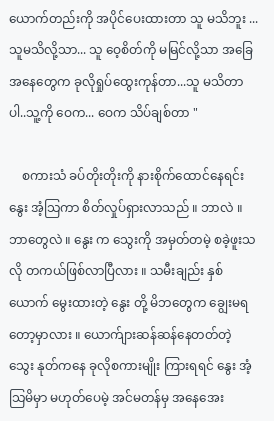ယောက်တည်းကို အပိုင်ပေးထားတာ သူ မသိဘူး ...သူမသိလို့သာ... သူ ဝေ့စိတ်ကို မမြင်လို့သာ အခြေအနေတွေက ခုလိုရှုပ်ထွေးကုန်တာ...သူ မသိတာပါ..သူ့ကို ဝေက... ဝေက သိပ်ချစ်တာ "

    စကားသံ ခပ်တိုးတိုးကို နားစိုက်ထောင်နေရင်း နွေး အံ့သြကာ စိတ်လှုပ်ရှားလာသည် ။ ဘာလဲ ။ ဘာတွေလဲ ။ နွေး က သွေးကို အမှတ်တမဲ့ စခဲ့ဖူးသလို တကယ်ဖြစ်လာပြီလား ။ သမီးချည်း နှစ်ယောက် မွေးထားတဲ့ နွေး တို့ မိဘတွေက ချွေးမရတော့မှာလား ။ ယောက်ျားဆန်ဆန်နေတတ်တဲ့ သွေး နုတ်ကနေ ခုလိုစကားမျိုး ကြားရရင် နွေး အံ့သြမိမှာ မဟုတ်ပေမဲ့ အင်မတန်မှ အနေအေး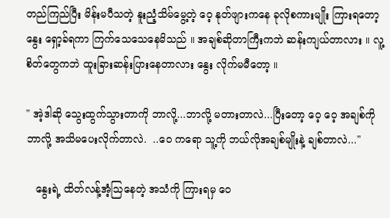တည်ကြည်ပြီး မိန်းမပီသတဲ့ နူးညံ့သိမ်မွေ့တဲ့ ဝေ့ နုတ်ဖျားကနေ ခုလိုစကားမျိုး ကြားရတော့ နွေး ရှော့ခ်ရကာ ကြက်သေသေနေမိသည် ။ အချစ်ဆိုတာကြီးကဘဲ ဆန်းကျယ်တာလား ။ လူ့စိတ်တွေကဘဲ ထူးခြားဆန်းပြားနေတာလား နွေး လိုက်မမီတော့ ။

" အဲ့ဒါဆို သွေးထွက်သွားတာကို ဘာလို့...ဘာလို့ မတားတာလဲ...ပြီးတော့ ဝေ့ ဝေ့ အချစ်ကို ဘာလို့ အသိမပေးလိုက်တာလဲ.  ..ဝေ ကရော သူ့ကို ဘယ်လိုအချစ်မျိုးနဲ့ ချစ်တာလဲ..."

   နွေးရဲ့ ထိတ်လန့်အံ့သြနေတဲ့ အသံကို ကြားရမှ ဝေ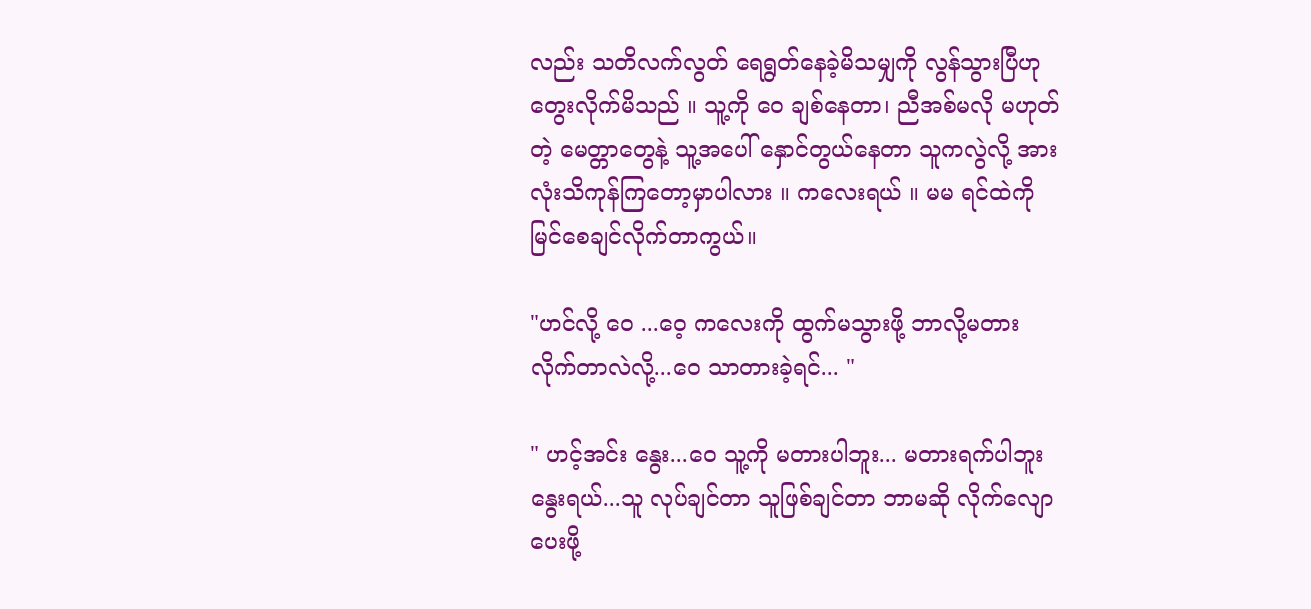လည်း သတိလက်လွတ် ရေရွတ်နေခဲ့မိသမျှကို လွန်သွားပြီဟု တွေးလိုက်မိသည် ။ သူ့ကို ဝေ ချစ်နေတာ၊ ညီအစ်မလို မဟုတ်တဲ့ မေတ္တာတွေနဲ့ သူ့အပေါ် နှောင်တွယ်နေတာ သူကလွဲလို့ အားလုံးသိကုန်ကြတော့မှာပါလား ။ ကလေးရယ် ။ မမ ရင်ထဲကို မြင်စေချင်လိုက်တာကွယ်။

"ဟင်လို့ ဝေ ...ဝေ့ ကလေးကို ထွက်မသွားဖို့ ဘာလို့မတားလိုက်တာလဲလို့...ဝေ သာတားခဲ့ရင်... "

" ဟင့်အင်း နွေး...ဝေ သူ့ကို မတားပါဘူး... မတားရက်ပါဘူး နွေးရယ်...သူ လုပ်ချင်တာ သူဖြစ်ချင်တာ ဘာမဆို လိုက်လျောပေးဖို့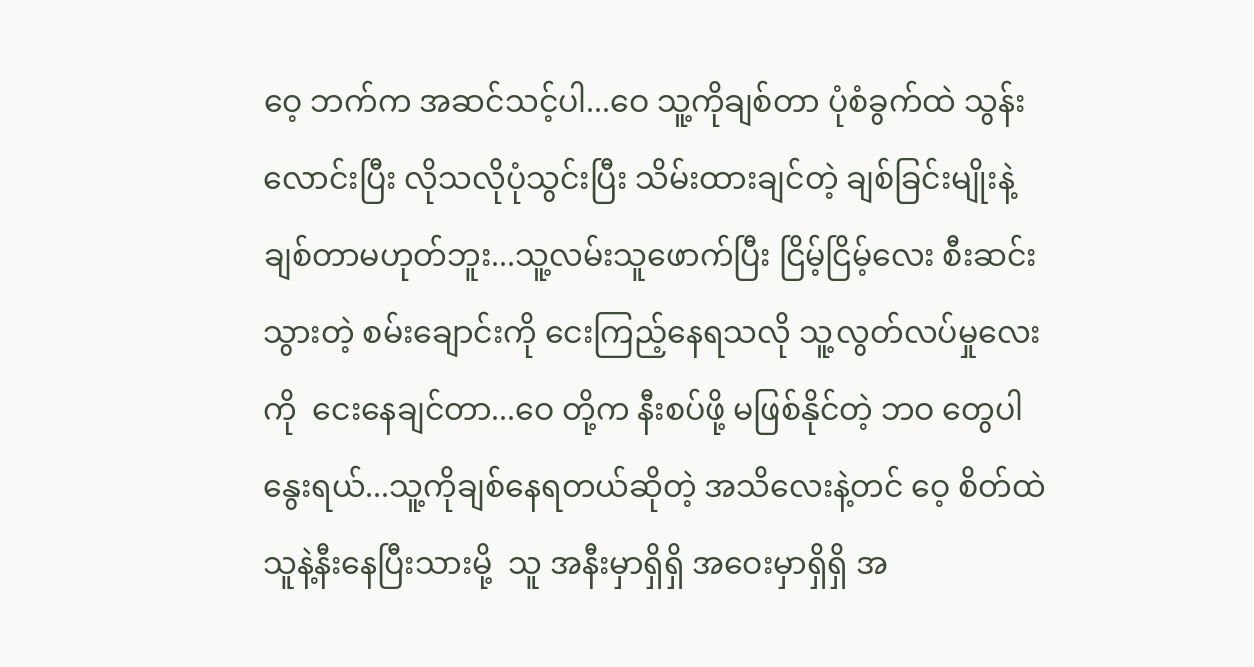ဝေ့ ဘက်က အဆင်သင့်ပါ...ဝေ သူ့ကိုချစ်တာ ပုံစံခွက်ထဲ သွန်းလောင်းပြီး လိုသလိုပုံသွင်းပြီး သိမ်းထားချင်တဲ့ ချစ်ခြင်းမျိုးနဲ့ ချစ်တာမဟုတ်ဘူး...သူ့လမ်းသူဖောက်ပြီး ငြိမ့်ငြိမ့်လေး စီးဆင်းသွားတဲ့ စမ်းချောင်းကို ငေးကြည့်နေရသလို သူ့လွတ်လပ်မှုလေးကို  ငေးနေချင်တာ...ဝေ တို့က နီးစပ်ဖို့ မဖြစ်နိုင်တဲ့ ဘဝ တွေပါ နွေးရယ်...သူ့ကိုချစ်နေရတယ်ဆိုတဲ့ အသိလေးနဲ့တင် ဝေ့ စိတ်ထဲ သူနဲ့နီးနေပြီးသားမို့  သူ အနီးမှာရှိရှိ အဝေးမှာရှိရှိ အ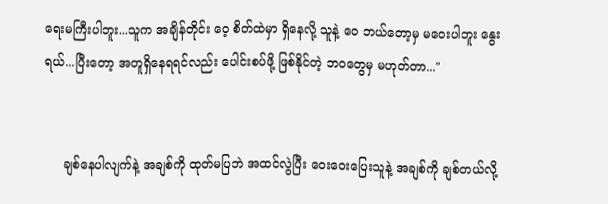ရေးမကြီးပါဘူး...သူက အချိန်တိုင်း ဝေ့ စိတ်ထဲမှာ ရှိနေလို့ သူနဲ့ ဝေ ဘယ်တော့မှ မဝေးပါဘူး နွေးရယ်...ပြီးတော့ အတူရှိနေရရင်လည်း ပေါင်းစပ်ဖို့ ဖြစ်နိုင်တဲ့ ဘဝတွေမှ မဟုတ်တာ..."


     ချစ်နေပါလျက်နဲ့ အချစ်ကို ထုတ်မပြဘဲ အထင်လွဲပြီး ဝေးဝေးပြေးသူနဲ့ အချစ်ကို ချစ်တယ်လို့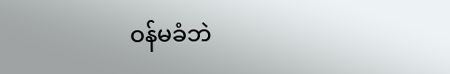ဝန်မခံဘဲ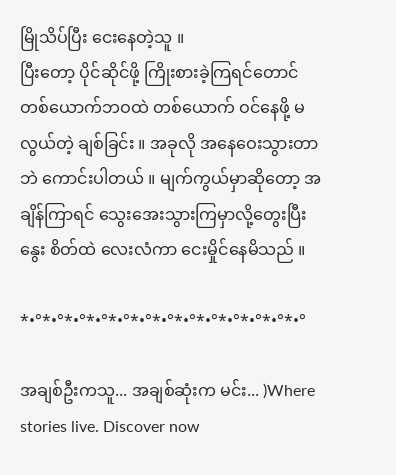မြိုသိပ်ပြီး ငေးနေတဲ့သူ ။
ပြီးတော့ ပိုင်ဆိုင်ဖို့ ကြိုးစားခဲ့ကြရင်တောင် တစ်ယောက်ဘဝထဲ တစ်ယောက် ဝင်နေဖို့ မလွယ်တဲ့ ချစ်ခြင်း ။ အခုလို အနေဝေးသွားတာဘဲ ကောင်းပါတယ် ။ မျက်ကွယ်မှာဆိုတော့ အချိန်ကြာရင် သွေးအေးသွားကြမှာလို့တွေးပြီး နွေး စိတ်ထဲ လေးလံကာ ငေးမှိုင်နေမိသည် ။

*•°*•°*•°*•°*•°*•°*•°*•°*•°*•°*•°*•°*•°

အချစ်ဦးကသူ... အချစ်ဆုံးက မင်း... )Where stories live. Discover now